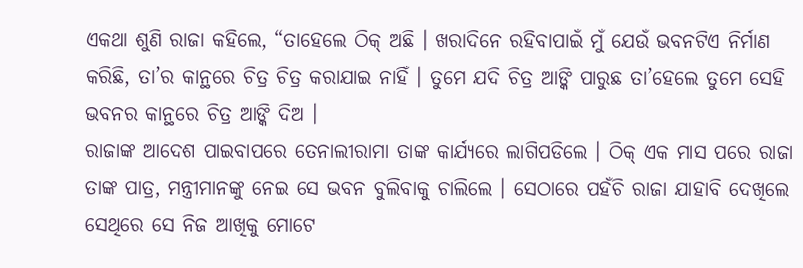ଏକଥା ଶୁଣି ରାଜା କହିଲେ, “ତାହେଲେ ଠିକ୍ ଅଛି । ଖରାଦିନେ ରହିବାପାଇଁ ମୁଁ ଯେଉଁ ଭବନଟିଏ ନିର୍ମାଣ କରିଛି, ତା’ର କାନ୍ଥରେ ଚିତ୍ର ଚିତ୍ର କରାଯାଇ ନାହିଁ । ତୁମେ ଯଦି ଚିତ୍ର ଆଙ୍କି ପାରୁଛ ତା’ହେଲେ ତୁମେ ସେହି ଭବନର କାନ୍ଥରେ ଚିତ୍ର ଆଙ୍କି ଦିଅ ।
ରାଜାଙ୍କ ଆଦେଶ ପାଇବାପରେ ତେନାଲୀରାମା ତାଙ୍କ କାର୍ଯ୍ୟରେ ଲାଗିପଡିଲେ । ଠିକ୍ ଏକ ମାସ ପରେ ରାଜା ତାଙ୍କ ପାତ୍ର, ମନ୍ତ୍ରୀମାନଙ୍କୁ ନେଇ ସେ ଭବନ ବୁଲିବାକୁ ଚାଲିଲେ । ସେଠାରେ ପହଁଚି ରାଜା ଯାହାବି ଦେଖିଲେ ସେଥିରେ ସେ ନିଜ ଆଖିକୁ ମୋଟେ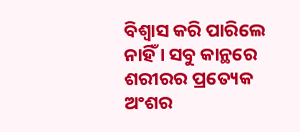ବିଶ୍ୱାସ କରି ପାରିଲେ ନାହିଁ । ସବୁ କାନ୍ଥରେ ଶରୀରର ପ୍ରତ୍ୟେକ ଅଂଶର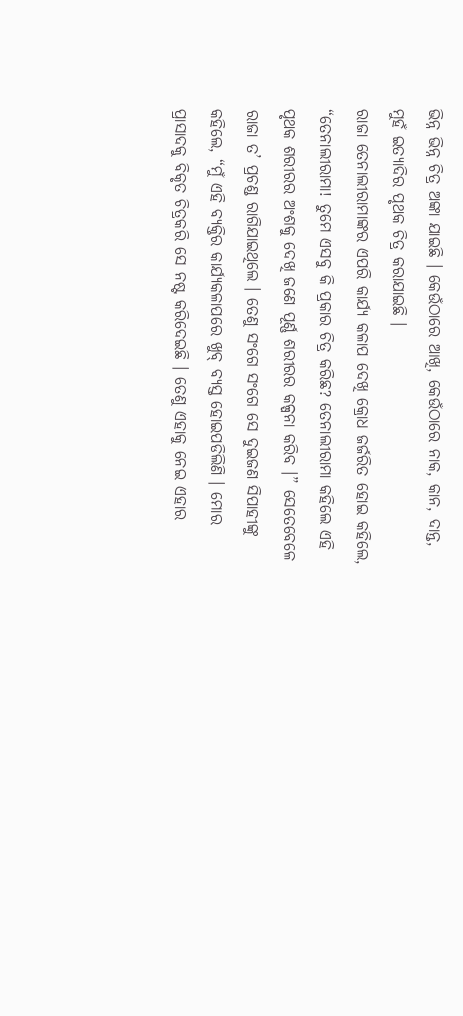ଭିନ୍ନ ଭିନ୍ନ ଚିତ୍ର ଅଙ୍କା ଯାଇଛି । କେଉଁଠାରେ ଆଖି, କେଉଁଠାରେ ନାକ, କାନ, ଦାନ୍ତ, ମୁହଁ ଇତ୍ୟାଦିର ପୃଥକ ଚିତ୍ର କରାଯାଇଛି ।
ରାଜା ତେନାଲୀରାମାଙ୍କର ଏପରି କାର୍ଯ୍ୟ କଳାପ ଦେଖି କ୍ରୋଧ ଜର୍ଜରିତ ହୋଇ କହିଲେ, “ତେନାଲୀରାମା! ତୁମେ ଏସବୁ କି ପ୍ରକାର ଚିତ୍ର କରିଛ? ତେନାଲୀରାମା କହିଲେ ଏହି ପୃଥକ ଶରୀରର ଅଂଶକୁ ଦେଖି ଜଣେ ପୂର୍ଣ୍ଣ ଶରୀରର କଳ୍ପନା କରିବ ।” ସେତେବେଳେ ରାଜା ତ’ ପ୍ରଚଣ୍ଡ ରାଗିଯାଇଥିଲେ । ତେଣୁ ସଂଗେ ସଂଗେ ସେ ଦୁଇଜଣ ସିପାହୀଙ୍କୁ କହିଲେ, “ମୁଁ ଏହି ବ୍ୟକ୍ତିର କାର୍ଯ୍ୟକଳାପରେ ଖୁବ୍ ବ୍ୟସ୍ତ ହୋଇପଡିଲିଣି । ମୋର ପ୍ରାସାଦକୁ ବିକୃତ ଚିତ୍ରକରି ସେ ନଷ୍ଟ କରିଦେଇଛି । ତେଣୁ ଏହାକୁ ନେଇ ଏହାର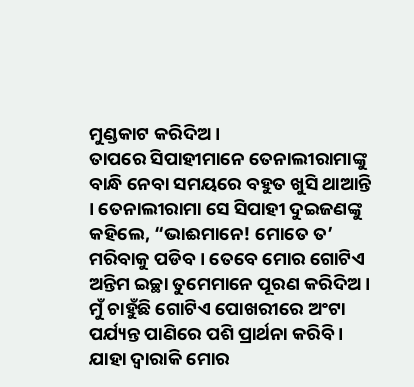ମୁଣ୍ଡକାଟ କରିଦିଅ ।
ତାପରେ ସିପାହୀମାନେ ତେନାଲୀରାମାଙ୍କୁ ବାନ୍ଧି ନେବା ସମୟରେ ବହୁତ ଖୁସି ଥାଆନ୍ତି । ତେନାଲୀରାମା ସେ ସିପାହୀ ଦୁଇଜଣଙ୍କୁ କହିଲେ, “ଭାଈମାନେ! ମୋତେ ତ’ ମରିବାକୁ ପଡିବ । ତେବେ ମୋର ଗୋଟିଏ ଅନ୍ତିମ ଇଚ୍ଛା ତୁମେମାନେ ପୂରଣ କରିଦିଅ । ମୁଁ ଚାହୁଁଛି ଗୋଟିଏ ପୋଖରୀରେ ଅଂଟା ପର୍ଯ୍ୟନ୍ତ ପାଣିରେ ପଶି ପ୍ରାର୍ଥନା କରିବି । ଯାହା ଦ୍ୱାରାକି ମୋର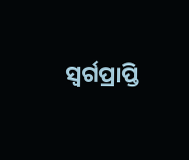ସ୍ୱର୍ଗପ୍ରାପ୍ତି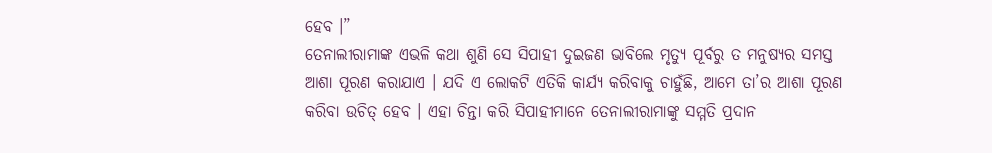ହେବ ।”
ତେନାଲୀରାମାଙ୍କ ଏଭଳି କଥା ଶୁଣି ସେ ସିପାହୀ ଦୁଇଜଣ ଭାବିଲେ ମୃତ୍ୟୁ ପୂର୍ବରୁ ତ ମନୁଷ୍ୟର ସମସ୍ତ ଆଶା ପୂରଣ କରାଯାଏ । ଯଦି ଏ ଲୋକଟି ଏତିକି କାର୍ଯ୍ୟ କରିବାକୁ ଚାହୁଁଛି, ଆମେ ତା’ର ଆଶା ପୂରଣ କରିବା ଉଚିତ୍ ହେବ । ଏହା ଚିନ୍ତା କରି ସିପାହୀମାନେ ତେନାଲୀରାମାଙ୍କୁ ସମ୍ମତି ପ୍ରଦାନ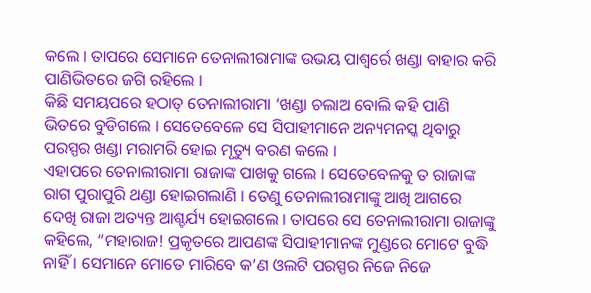କଲେ । ତାପରେ ସେମାନେ ତେନାଲୀରାମାଙ୍କ ଉଭୟ ପାଶ୍ୱର୍ରେ ଖଣ୍ଡା ବାହାର କରି ପାଣିଭିତରେ ଜଗି ରହିଲେ ।
କିଛି ସମୟପରେ ହଠାତ୍ ତେନାଲୀରାମା ‘ଖଣ୍ଡା ଚଲାଅ ବୋଲି କହି ପାଣି ଭିତରେ ବୁଡିଗଲେ । ସେତେବେଳେ ସେ ସିପାହୀମାନେ ଅନ୍ୟମନସ୍କ ଥିବାରୁ ପରସ୍ପର ଖଣ୍ଡା ମରାମରି ହୋଇ ମୃତ୍ୟୁ ବରଣ କଲେ ।
ଏହାପରେ ତେନାଲୀରାମା ରାଜାଙ୍କ ପାଖକୁ ଗଲେ । ସେତେବେଳକୁ ତ ରାଜାଙ୍କ ରାଗ ପୁରାପୁରି ଥଣ୍ଡା ହୋଇଗଲାଣି । ତେଣୁ ତେନାଲୀରାମାଙ୍କୁ ଆଖି ଆଗରେ ଦେଖି ରାଜା ଅତ୍ୟନ୍ତ ଆଶ୍ଚର୍ଯ୍ୟ ହୋଇଗଲେ । ତାପରେ ସେ ତେନାଲୀରାମା ରାଜାଙ୍କୁ କହିଲେ, “ମହାରାଜ! ପ୍ରକୃତରେ ଆପଣଙ୍କ ସିପାହୀମାନଙ୍କ ମୁଣ୍ଡରେ ମୋଟେ ବୁଦ୍ଧି ନାହିଁ । ସେମାନେ ମୋତେ ମାରିବେ କ’ଣ ଓଲଟି ପରସ୍ପର ନିଜେ ନିଜେ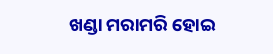ଖଣ୍ଡା ମରାମରି ହୋଇ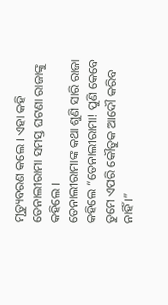ମୃତ୍ୟୁବରଣ କଲେ । ଏହା କହି ତେନାଲୀରାମା ସମସ୍ତ ଘଟଣା ରାଜାଙ୍କୁ କହିଲେ ।
ତେନାଲୀରାମାଙ୍କ କଥା ଶୁଣି ସାରି ରାଜା କହିଲେ “ତେନାଲୀରାମା! ପୁଣି କେବେ ତୁମେ ଏପରି କୌତୁକ ଆଦୌ କରିବ ନାହିଁ ।”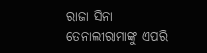ରାଜା ସିନା ତେନାଲୀରାମାଙ୍କୁ ଏପରି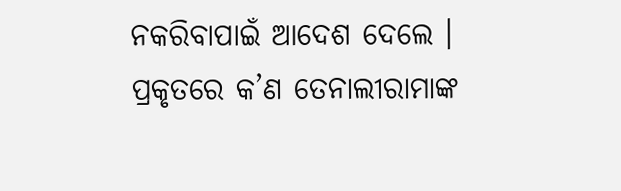ନକରିବାପାଇଁ ଆଦେଶ ଦେଲେ । ପ୍ରକୃତରେ କ’ଣ ତେନାଲୀରାମାଙ୍କ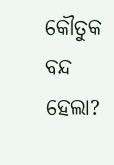କୌତୁକ ବନ୍ଦ ହେଲା?